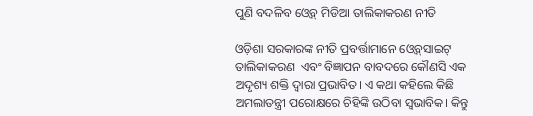ପୁଣି ବଦଳିବ ଓ୍ବେବ୍‌ ମିଡିଆ ତାଲିକାକରଣ ନୀତି

ଓଡ଼ିଶା ସରକାରଙ୍କ ନୀତି ପ୍ରବର୍ତ୍ତାମାନେ ଓ୍ବେବ୍‌ସାଇଟ୍‌ ତାଲିକାକରଣ  ଏବଂ ବିଜ୍ଞାପନ ବାବଦରେ କୌଣସି ଏକ ଅଦୃଶ୍ୟ ଶକ୍ତି ଦ୍ଵାରା ପ୍ରଭାବିତ। ଏ କଥା କହିଲେ କିଛି ଅମଲାତନ୍ତ୍ରୀ ପରୋକ୍ଷରେ ଚିହିଙ୍କି ଉଠିବା ସ୍ଵଭାବିକ। କିନ୍ତୁ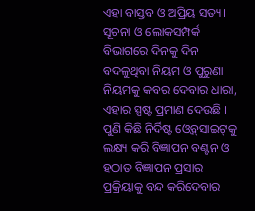ଏହା ବାସ୍ତବ ଓ ଅପ୍ରିୟ ସତ୍ୟ। ସୂଚନା ଓ ଲୋକସମ୍ପର୍କ ବିଭାଗରେ ଦିନକୁ ଦିନ ବଦଳୁଥିବା ନିୟମ ଓ ପୁରୁଣା ନିୟମକୁ କବର ଦେବାର ଧାରା, ଏହାର ସ୍ପଷ୍ଟ ପ୍ରମାଣ ଦେଉଛି । ପୁଣି କିଛି ନିର୍ଦିଷ୍ଟ ଓ୍ବେବ୍‌ସାଇଟ୍‌କୁ ଲକ୍ଷ୍ୟ କରି ବିଜ୍ଞାପନ ବଣ୍ଟନ ଓ ହଠାତ ବିଜ୍ଞାପନ ପ୍ରସାର ପ୍ରକ୍ରିୟାକୁ ବନ୍ଦ କରିଦେବାର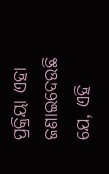ପ୍ରକ୍ରିୟା ଏହା ଜଣାଇଦେଉଛି ଯେ, ଏହି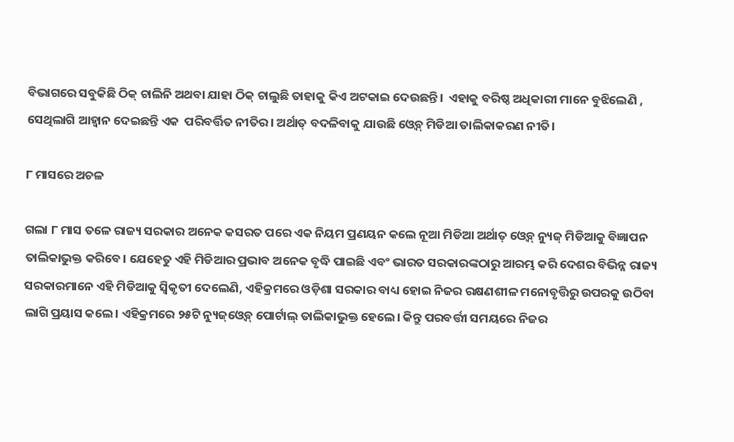ବିଭାଗରେ ସବୁକିଛି ଠିକ୍‌ ଚାଲିନି ଅଥବା ଯାହା ଠିକ୍‌ ଚାଲୁଛି ତାହାକୁ କିଏ ଅଟକାଇ ଦେଉଛନ୍ତି।  ଏହାକୁ ବରିଷ୍ଠ ଅଧିକାରୀ ମାନେ ବୁଝିଲେଣି , ସେଥିଲାଗି ଆହ୍ବାନ ଦେଇଛନ୍ତି ଏକ  ପରିବର୍ତ୍ତିତ ନୀତିର। ଅର୍ଥାତ୍‌ ବଦଳିବାକୁ ଯାଉଛି ଓ୍ବେବ୍‌ ମିଡିଆ ତାଲିକାକରଣ ନୀତି।

୮ ମାସରେ ଅଚଳ

ଗଲା ୮ ମାସ ତଳେ ରାଜ୍ୟ ସରକାର ଅନେକ କସରତ ପରେ ଏକ ନିୟମ ପ୍ରଣୟନ କଲେ ନୂଆ ମିଡିଆ ଅର୍ଥାତ୍‌ ଓ୍ବେବ୍‌ ନ୍ୟୁଜ୍‌ ମିଡିଆକୁ ବିଜ୍ଞାପନ ତାଲିକାଭୁକ୍ତ କରିବେ। ଯେହେତୁ ଏହି ମିଡିଆର ପ୍ରଭାବ ଅନେକ ବୃଦ୍ଧି ପାଇଛି ଏବଂ ଭାରତ ସରକାରଙ୍କଠାରୁ ଆରମ୍ଭ କରି ଦେଶର ବିଭିନ୍ନ ରାଜ୍ୟ ସରକାରମାନେ ଏହି ମିଡିଆକୁ ସ୍ଵିକୃତୀ ଦେଲେଣି, ଏହିକ୍ରମରେ ଓଡ଼ିଶା ସରକାର ବାଧ୍ୟ ହୋଇ ନିଜର ରକ୍ଷଣଶୀଳ ମନୋବୃତ୍ତିରୁ ଉପରକୁ ଉଠିବା ଲାଗି ପ୍ରୟାସ କଲେ। ଏହିକ୍ରମରେ ୨୫ଟି ନ୍ୟୁଜ୍‌ଓ୍ବେବ୍‌ ପୋର୍ଟାଲ୍‌ ତାଲିକାଭୁକ୍ତ ହେଲେ। କିନ୍ତୁ ପରବର୍ତ୍ତୀ ସମୟରେ ନିଜର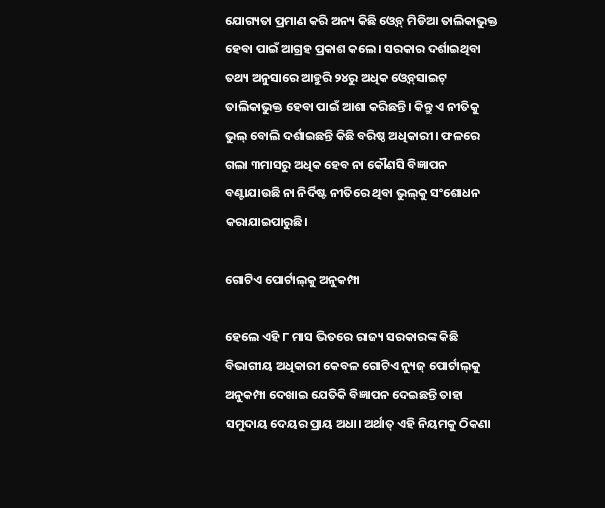ଯୋଗ୍ୟତା ପ୍ରମାଣ କରି ଅନ୍ୟ କିଛି ଓ୍ବେବ୍‌ ମିଡିଆ ତାଲିକାଭୁକ୍ତ ହେବା ପାଇଁ ଆଗ୍ରହ ପ୍ରକାଶ କଲେ। ସରକାର ଦର୍ଶାଇଥିବା ତଥ୍ୟ ଅନୁସାରେ ଆହୁରି ୨୪ରୁ ଅଧିକ ଓ୍ବେବ୍‌ସାଇଟ୍‌ ତାଲିକାଭୁକ୍ତ ହେବା ପାଇଁ ଆଶା କରିଛନ୍ତି। କିନ୍ତୁ ଏ ନୀତିକୁ ଭୁଲ୍‌ ବୋଲି ଦର୍ଶାଇଛନ୍ତି କିଛି ବରିଷ୍ଠ ଅଧିକାରୀ। ଫଳରେ ଗଲା ୩ମାସରୁ ଅଧିକ ହେବ ନା କୌଣସି ବିଜ୍ଞାପନ ବଣ୍ଟାଯାଉଛି ନା ନିର୍ଦିଷ୍ଟ ନୀତିରେ ଥିବା ଭୁଲ୍‌କୁ ସଂଶୋଧନ କରାଯାଇପାରୁଛି।

ଗୋଟିଏ ପୋର୍ଟାଲ୍‌କୁ ଅନୁକମ୍ପା

ହେଲେ ଏହି ୮ ମାସ ଭିତରେ ରାଜ୍ୟ ସରକାରଙ୍କ କିଛି ବିଭାଗୀୟ ଅଧିକାରୀ କେବଳ ଗୋଟିଏ ନ୍ୟୁଜ୍‌ ପୋର୍ଟାଲ୍‌କୁ ଅନୁକମ୍ପା ଦେଖାଇ ଯେତିକି ବିଜ୍ଞାପନ ଦେଇଛନ୍ତି ତାହା ସମୁଦାୟ ଦେୟର ପ୍ରାୟ ଅଧା। ଅର୍ଥାତ୍‌ ଏହି ନିୟମକୁ ଠିକଣା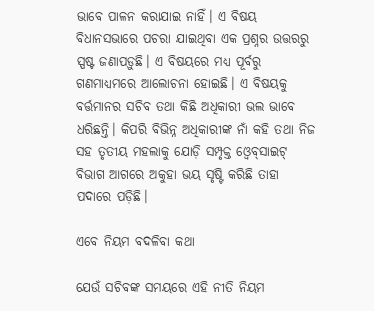ଭାବେ ପାଳନ କରାଯାଇ ନାହିଁ। ଏ ବିଷୟ ବିଧାନସଭାରେ ପଚରା ଯାଇଥିବା ଏକ ପ୍ରଶ୍ନର ଉତ୍ତରରୁ ସ୍ପଷ୍ଟ ଜଣାପଡ଼ୁଛି। ଏ ବିଷୟରେ ମଧ୍ୟ ପୂର୍ବରୁ ଗଣମାଧ୍ୟମରେ ଆଲୋଚନା ହୋଇଛି। ଏ ବିଷୟକୁ ବର୍ତ୍ତମାନର ସଚିବ ତଥା କିଛି ଅଧିକାରୀ ଭଲ ଭାବେ ଧରିଛନ୍ତି। କିପରି ବିଭିନ୍ନ ଅଧିକାରୀଙ୍କ ନାଁ କହି ତଥା ନିଜ ସହ ତୃତୀୟ ମହଲାକୁ ଯୋଡ଼ି ସମ୍ପୃକ୍ତ ଓ୍ବେବ୍‌ସାଇଟ୍‌ ବିଭାଗ ଆଗରେ ଅକୁହା ଭୟ ସୃଷ୍ଟି କରିଛି ତାହା ପଦାରେ ପଡ଼ିଛି।

ଏବେ ନିୟମ ବଦଳିବା କଥା

ଯେଉଁ ସଚିବଙ୍କ ସମୟରେ ଏହି ନୀତି ନିୟମ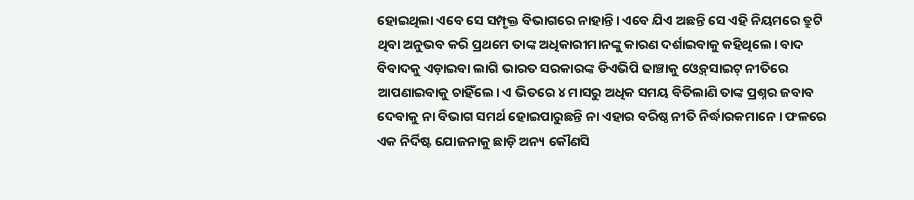ହୋଇଥିଲା ଏବେ ସେ ସମ୍ପୃକ୍ତ ବିଭାଗରେ ନାହାନ୍ତି। ଏବେ ଯିଏ ଅଛନ୍ତି ସେ ଏହି ନିୟମରେ ତ୍ରୁଟି ଥିବା ଅନୁଭବ କରି ପ୍ରଥମେ ତାଙ୍କ ଅଧିକାରୀମାନଙ୍କୁ କାରଣ ଦର୍ଶାଇବାକୁ କହିଥିଲେ। ବାଦ ବିବାଦକୁ ଏଡ଼ାଇବା ଲାଗି ଭାରତ ସରକାରଙ୍କ ଡିଏଭିପି ଢାଞ୍ଚାକୁ ଓ୍ବେବ୍‌ସାଇଟ୍‌ ନୀତିରେ ଆପଣାଇବାକୁ ଚାହିଁଲେ। ଏ ଭିତରେ ୪ ମାସରୁ ଅଧିକ ସମୟ ବିତିଲାଣି ତାଙ୍କ ପ୍ରଶ୍ନର ଜବାବ ଦେବାକୁ ନା ବିଭାଗ ସମର୍ଥ ହୋଇପାରୁଛନ୍ତି ନା ଏହାର ବରିଷ୍ଠ ନୀତି ନିର୍ଦ୍ଧାରକମାନେ। ଫଳରେ ଏକ ନିର୍ଦିଷ୍ଟ ଯୋଜନାକୁ ଛାଡ଼ି ଅନ୍ୟ କୌଣସି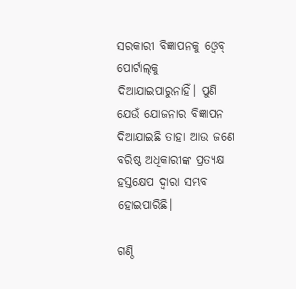ସରକାରୀ ବିଜ୍ଞାପନକୁ ଓ୍ବେବ୍‌ ପୋର୍ଟାଲ୍‌କୁ ଦିଆଯାଇପାରୁନାହିଁ। ପୁଣି ଯେଉଁ ଯୋଜନାର ବିଜ୍ଞାପନ ଦିଆଯାଇଛି ତାହା ଆଉ ଜଣେ ବରିଷ୍ଠ ଅଧିକାରୀଙ୍କ ପ୍ରତ୍ୟକ୍ଷ ହସ୍ତକ୍ଷେପ ଦ୍ଵାରା ସମ୍ଭବ ହୋଇପାରିଛି।

ଗଣ୍ଠି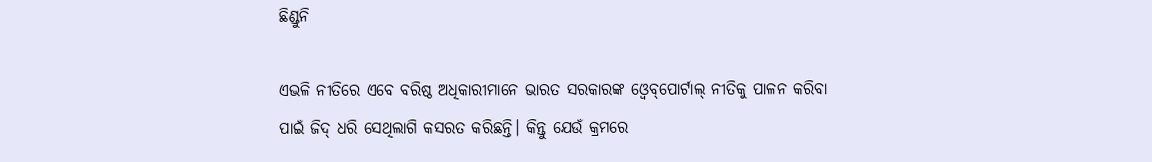ଛିଣ୍ଡୁନି

ଏଭଳି ନୀତିରେ ଏବେ ବରିଷ୍ଠ ଅଧିକାରୀମାନେ ଭାରତ ସରକାରଙ୍କ ଓ୍ବେବ୍‌ପୋର୍ଟାଲ୍‌ ନୀତିକୁ ପାଳନ କରିବା ପାଇଁ ଜିଦ୍‌ ଧରି ସେଥିଲାଗି କସରତ କରିଛନ୍ତି। କିନ୍ତୁ ଯେଉଁ କ୍ରମରେ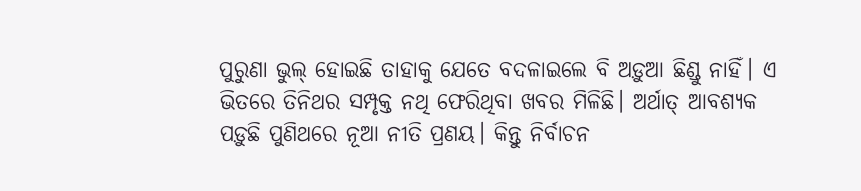ପୁରୁଣା ଭୁଲ୍‌ ହୋଇଛି ତାହାକୁ ଯେତେ ବଦଳାଇଲେ ବି ଅଡ଼ୁଆ ଛିଣ୍ଡୁ ନାହିଁ। ଏ ଭିତରେ ତିନିଥର ସମ୍ପୃକ୍ତ ନଥି ଫେରିଥିବା ଖବର ମିଳିଛି। ଅର୍ଥାତ୍‌ ଆବଶ୍ୟକ ପଡ଼ୁଛି ପୁଣିଥରେ ନୂଆ ନୀତି ପ୍ରଣୟ। କିନ୍ତୁ ନିର୍ବାଚନ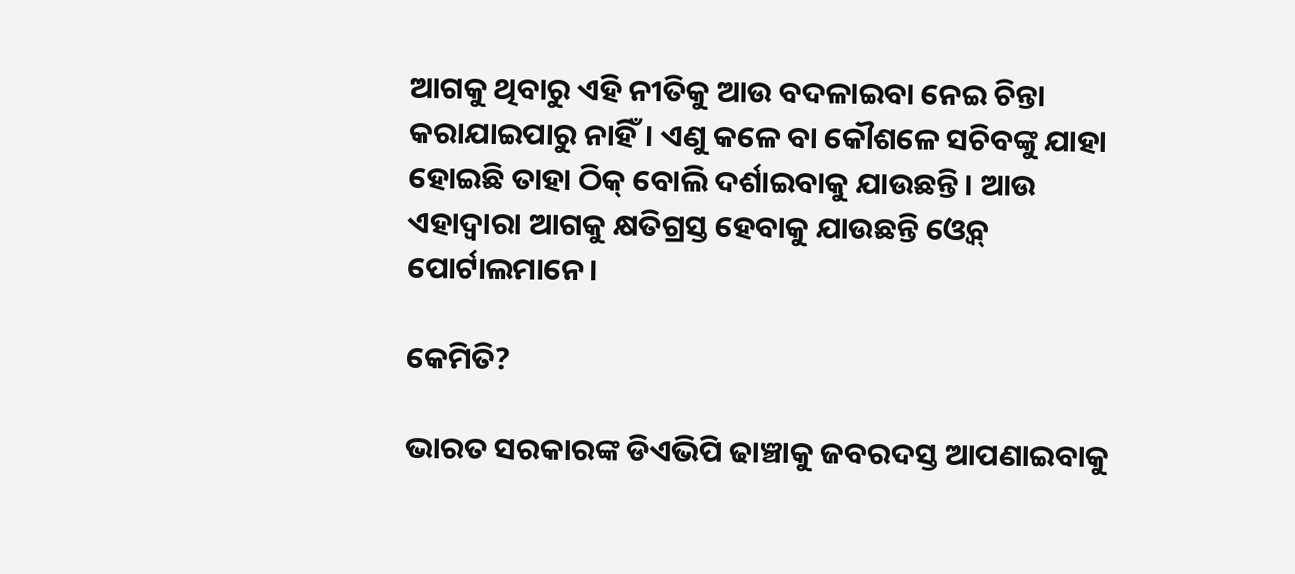ଆଗକୁ ଥିବାରୁ ଏହି ନୀତିକୁ ଆଉ ବଦଳାଇବା ନେଇ ଚିନ୍ତା କରାଯାଇପାରୁ ନାହିଁ। ଏଣୁ କଳେ ବା କୌଶଳେ ସଚିବଙ୍କୁ ଯାହା ହୋଇଛି ତାହା ଠିକ୍‌ ବୋଲି ଦର୍ଶାଇବାକୁ ଯାଉଛନ୍ତି। ଆଉ ଏହାଦ୍ଵାରା ଆଗକୁ କ୍ଷତିଗ୍ରସ୍ତ ହେବାକୁ ଯାଉଛନ୍ତି ଓ୍ବେବ୍‌ ପୋର୍ଟାଲମାନେ।

କେମିତି?

ଭାରତ ସରକାରଙ୍କ ଡିଏଭିପି ଢାଞ୍ଚାକୁ ଜବରଦସ୍ତ ଆପଣାଇବାକୁ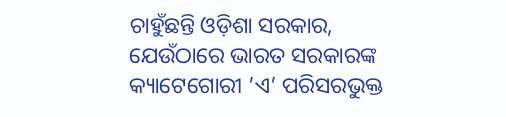ଚାହୁଁଛନ୍ତି ଓଡ଼ିଶା ସରକାର, ଯେଉଁଠାରେ ଭାରତ ସରକାରଙ୍କ କ୍ୟାଟେଗୋରୀ ’ଏ’ ପରିସରଭୁକ୍ତ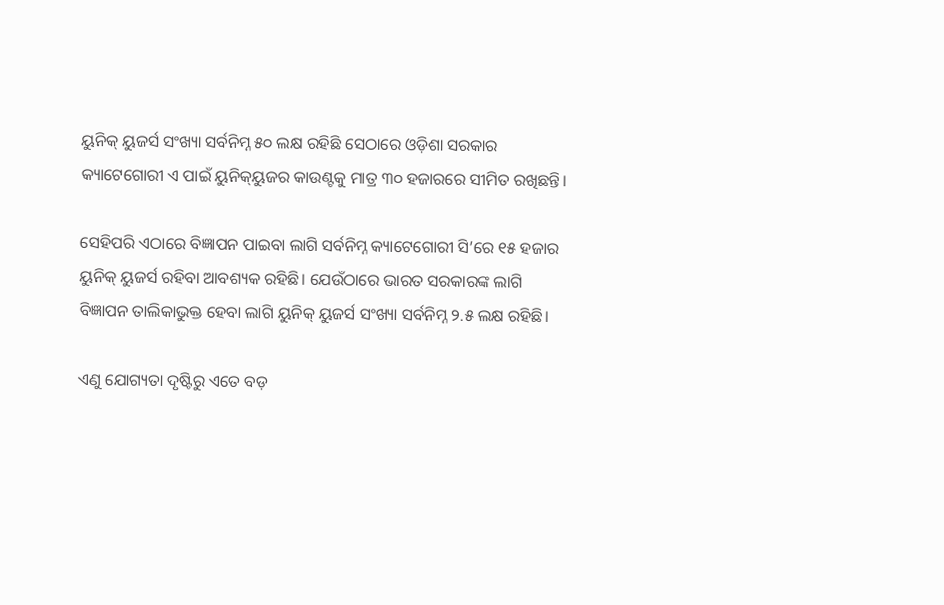ୟୁନିକ୍‌ ୟୁଜର୍ସ ସଂଖ୍ୟା ସର୍ବନିମ୍ନ ୫୦ ଲକ୍ଷ ରହିଛି ସେଠାରେ ଓଡ଼ିଶା ସରକାର କ୍ୟାଟେଗୋରୀ ଏ ପାଇଁ ୟୁନିକ୍‌ୟୁଜର କାଉଣ୍ଟକୁ ମାତ୍ର ୩୦ ହଜାରରେ ସୀମିତ ରଖିଛନ୍ତି।

ସେହିପରି ଏଠାରେ ବିଜ୍ଞାପନ ପାଇବା ଲାଗି ସର୍ବନିମ୍ନ କ୍ୟାଟେଗୋରୀ ସି’ରେ ୧୫ ହଜାର ୟୁନିକ୍‌ ୟୁଜର୍ସ ରହିବା ଆବଶ୍ୟକ ରହିଛି। ଯେଉଁଠାରେ ଭାରତ ସରକାରଙ୍କ ଲାଗି ବିଜ୍ଞାପନ ତାଲିକାଭୁକ୍ତ ହେବା ଲାଗି ୟୁନିକ୍‌ ୟୁଜର୍ସ ସଂଖ୍ୟା ସର୍ବନିମ୍ନ ୨.୫ ଲକ୍ଷ ରହିଛି।

ଏଣୁ ଯୋଗ୍ୟତା ଦୃଷ୍ଟିରୁ ଏତେ ବଡ଼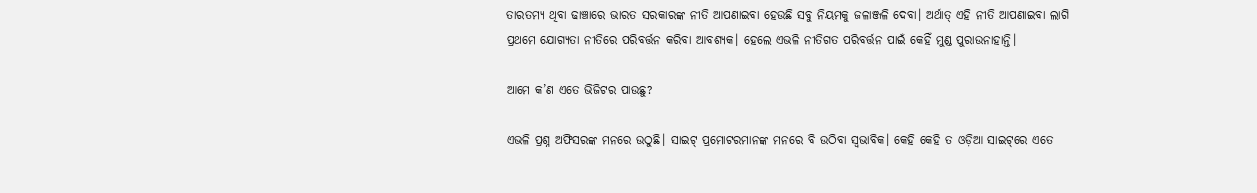ତାରତମ୍ୟ ଥିବା ଢାଞ୍ଚାରେ ଭାରତ ସରକାରଙ୍କ ନୀତି ଆପଣାଇବା ହେଉଛି ସବୁ ନିୟମକୁ ଜଳାଞ୍ଜଳି ଦେବା। ଅର୍ଥାତ୍‌ ଏହି ନୀତି ଆପଣାଇବା ଲାଗି ପ୍ରଥମେ ଯୋଗ୍ୟତା ନୀତିରେ ପରିବର୍ତ୍ତନ କରିବା ଆବଶ୍ୟକ। ହେଲେ ଏଭଳି ନୀତିଗତ ପରିବର୍ତ୍ତନ ପାଇଁ କେହିଁ ମୁଣ୍ଡ ପୁରାଉନାହାନ୍ତି।

ଆମେ କ’ଣ ଏତେ ଭିଜିଟର ପାଉଛୁ?

ଏଭଳି ପ୍ରଶ୍ନ ଅଫିସରଙ୍କ ମନରେ ଉଠୁଛି। ସାଇଟ୍‌ ପ୍ରମୋଟରମାନଙ୍କ ମନରେ ବି ଉଠିବା ସ୍ଵଭାବିକ। କେହି କେହି ତ ଓଡ଼ିଆ ସାଇଟ୍‌ରେ ଏତେ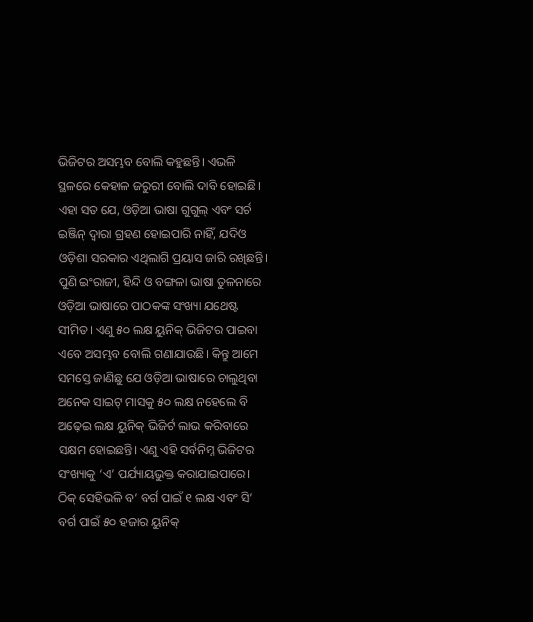ଭିଜିଟର ଅସମ୍ଭବ ବୋଲି କହୁଛନ୍ତି। ଏଭଳି ସ୍ଥଳରେ କେହାଳ ଜରୁରୀ ବୋଲି ଦାବି ହୋଇଛି। ଏହା ସତ ଯେ, ଓଡ଼ିଆ ଭାଷା ଗୁଗୁଲ୍‌ ଏବଂ ସର୍ଚ ଇଞ୍ଜିନ୍‌ ଦ୍ଵାରା ଗ୍ରହଣ ହୋଇପାରି ନାହିଁ, ଯଦିଓ ଓଡ଼ିଶା ସରକାର ଏଥିଲାଗି ପ୍ରୟାସ ଜାରି ରଖିଛନ୍ତି। ପୁଣି ଇଂରାଜୀ, ହିନ୍ଦି ଓ ବଙ୍ଗଳା ଭାଷା ତୁଳନାରେ ଓଡ଼ିଆ ଭାଷାରେ ପାଠକଙ୍କ ସଂଖ୍ୟା ଯଥେଷ୍ଟ ସୀମିତ। ଏଣୁ ୫୦ ଲକ୍ଷ ୟୁନିକ୍‌ ଭିଜିଟର ପାଇବା ଏବେ ଅସମ୍ଭବ ବୋଲି ଗଣାଯାଉଛି। କିନ୍ତୁ ଆମେ ସମସ୍ତେ ଜାଣିଛୁ ଯେ ଓଡ଼ିଆ ଭାଷାରେ ଚାଲୁଥିବା ଅନେକ ସାଇଟ୍‌ ମାସକୁ ୫୦ ଲକ୍ଷ ନହେଲେ ବି ଅଢ଼େଇ ଲକ୍ଷ ୟୁନିକ୍‌ ଭିଜିର୍ଟ ଲାଭ କରିବାରେ ସକ୍ଷମ ହୋଇଛନ୍ତି। ଏଣୁ ଏହି ସର୍ବନିମ୍ନ ଭିଜିଟର ସଂଖ୍ୟାକୁ ‘ଏ’ ପର୍ଯ୍ୟାୟଭୁକ୍ତ କରାଯାଇପାରେ। ଠିକ୍‌ ସେହିଭଳି ବ’ ବର୍ଗ ପାଇଁ ୧ ଲକ୍ଷ ଏବଂ ସି’ ବର୍ଗ ପାଇଁ ୫୦ ହଜାର ୟୁନିକ୍‌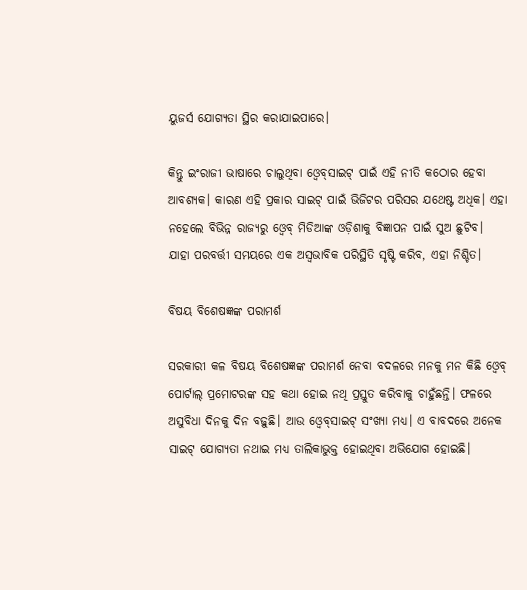ୟୁଜର୍ସ ଯୋଗ୍ୟତା ସ୍ଥିର କରାଯାଇପାରେ।

କିନ୍ତୁ ଇଂରାଜୀ ଭାଷାରେ ଚାଲୁଥିବା ଓ୍ବେବ୍‌ସାଇଟ୍ ପାଇଁ ଏହି ନୀତି କଠୋର ହେବା ଆବଶ୍ୟକ। କାରଣ ଏହି ପ୍ରକାର ସାଇଟ୍‌ ପାଇଁ ଭିଜିଟର ପରିସର ଯଥେଷ୍ଟ ଅଧିକ। ଏହା ନହେଲେ ବିଭିନ୍ନ ରାଜ୍ୟରୁ ଓ୍ବେବ୍‌ ମିଡିଆଙ୍କ ଓଡ଼ିଶାକୁ ବିଜ୍ଞାପନ ପାଇଁ ସୁଅ ଛୁଟିବ। ଯାହା ପରବର୍ତ୍ତୀ ସମୟରେ ଏକ ଅସ୍ଵଭାବିକ ପରିସ୍ଥିତି ସୃଷ୍ଟି କରିବ, ଏହା ନିଶ୍ଚିତ।

ବିଷୟ ବିଶେଷଜ୍ଞଙ୍କ ପରାମର୍ଶ

ସରକାରୀ କଳ ବିଷୟ ବିଶେଷଜ୍ଞଙ୍କ ପରାମର୍ଶ ନେବା ବଦଳରେ ମନକୁ ମନ କିଛି ଓ୍ବେବ୍‌ ପୋର୍ଟାଲ୍‌ ପ୍ରମୋଟରଙ୍କ ସହ କଥା ହୋଇ ନଥି ପ୍ରସ୍ତୁତ କରିବାକୁ ଚାହୁଁଛନ୍ତି। ଫଳରେ ଅସୁବିଧା ଦିନକୁ ଦିନ ବଢ଼ୁଛି। ଆଉ ଓ୍ବେବ୍‌ସାଇଟ୍‌ ସଂଖ୍ୟା ମଧ୍ୟ। ଏ ବାବଦରେ ଅନେକ ସାଇଟ୍‌ ଯୋଗ୍ୟତା ନଥାଇ ମଧ୍ୟ ତାଲିକାଭୁକ୍ତ ହୋଇଥିବା ଅଭିଯୋଗ ହୋଇଛି।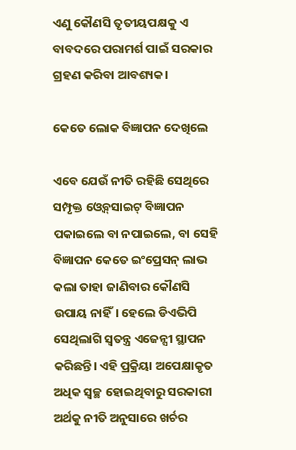ଏଣୁ କୌଣସି ତୃତୀୟପକ୍ଷକୁ ଏ ବାବଦରେ ପରାମର୍ଶ ପାଇଁ ସରକାର ଗ୍ରହଣ କରିବା ଆବଶ୍ୟକ।

କେତେ ଲୋକ ବିଜ୍ଞାପନ ଦେଖିଲେ

ଏବେ ଯେଉଁ ନୀତି ରହିଛି ସେଥିରେ ସମ୍ପୃକ୍ତ ଓ୍ବେବ୍‌ସାଇଟ୍‌ ବିଜ୍ଞାପନ ପକାଇଲେ ବା ନପାଇଲେ, ବା ସେହି ବିଜ୍ଞାପନ କେତେ ଇଂପ୍ରେସନ୍‌ ଲାଭ କଲା ତାହା ଜାଣିବାର କୌଣସି ଉପାୟ ନାହିଁ। ହେଲେ ଡିଏଭିପି ସେଥିଲାଗି ସ୍ଵତନ୍ତ୍ର ଏଜେନ୍ସୀ ସ୍ଥାପନ କରିଛନ୍ତି। ଏହି ପ୍ରକ୍ରିୟା ଅପେକ୍ଷାକୃତ ଅଧିକ ସ୍ଵଚ୍ଛ ହୋଇଥିବାରୁ ସରକାରୀ ଅର୍ଥକୁ ନୀତି ଅନୁସାରେ ଖର୍ଚର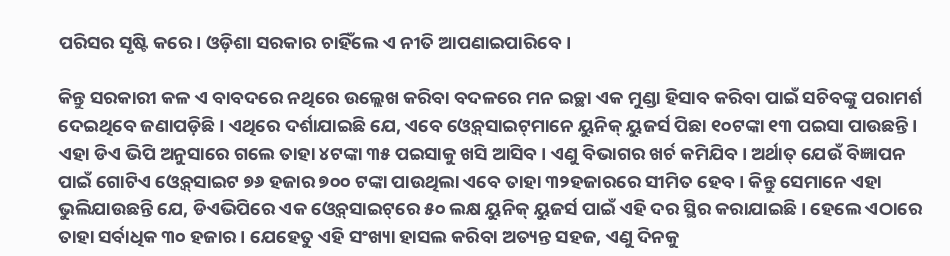ପରିସର ସୃଷ୍ଟି କରେ। ଓଡ଼ିଶା ସରକାର ଚାହିଁଲେ ଏ ନୀତି ଆପଣାଇପାରିବେ।

କିନ୍ତୁ ସରକାରୀ କଳ ଏ ବାବଦରେ ନଥିରେ ଉଲ୍ଲେଖ କରିବା ବଦଳରେ ମନ ଇଚ୍ଛା ଏକ ମୁଣ୍ଡା ହିସାବ କରିବା ପାଇଁ ସଚିବଙ୍କୁ ପରାମର୍ଶ ଦେଇଥିବେ ଜଣାପଡ଼ିଛି। ଏଥିରେ ଦର୍ଶାଯାଇଛି ଯେ, ଏବେ ଓ୍ବେବ୍‌ସାଇଟ୍‌ମାନେ ୟୁନିକ୍‌ ୟୁଜର୍ସ ପିଛା ୧୦ଟଙ୍କା ୧୩ ପଇସା ପାଉଛନ୍ତି। ଏହା ଡିଏ ଭିପି ଅନୁସାରେ ଗଲେ ତାହା ୪ଟଙ୍କା ୩୫ ପଇସାକୁ ଖସି ଆସିବ। ଏଣୁ ବିଭାଗର ଖର୍ଚ କମିଯିବ। ଅର୍ଥାତ୍‌ ଯେଉଁ ବିଜ୍ଞାପନ ପାଇଁ ଗୋଟିଏ ଓ୍ବେବ୍‌ସାଇଟ ୭୬ ହଜାର ୭୦୦ ଟଙ୍କା ପାଉଥିଲା ଏବେ ତାହା ୩୨ହଜାରରେ ସୀମିତ ହେବ। କିନ୍ତୁ ସେମାନେ ଏହା ଭୁଲିଯାଉଛନ୍ତି ଯେ, ଡିଏଭିପିରେ ଏକ ଓ୍ବେବ୍‌ସାଇଟ୍‌ରେ ୫୦ ଲକ୍ଷ ୟୁନିକ୍‌ ୟୁଜର୍ସ ପାଇଁ ଏହି ଦର ସ୍ଥିର କରାଯାଇଛି। ହେଲେ ଏଠାରେ ତାହା ସର୍ବାଧିକ ୩୦ ହଜାର। ଯେହେତୁ ଏହି ସଂଖ୍ୟା ହାସଲ କରିବା ଅତ୍ୟନ୍ତ ସହଜ, ଏଣୁ ଦିନକୁ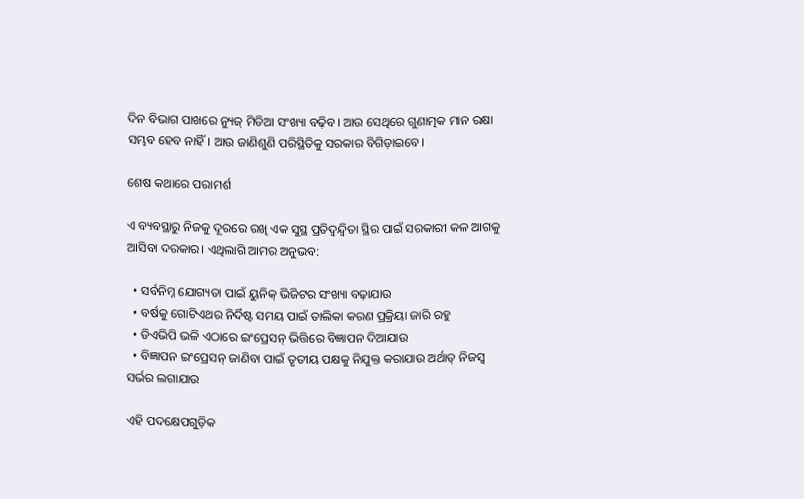ଦିନ ବିଭାଗ ପାଖରେ ନ୍ୟୁଜ୍‌ ମିଡିଆ ସଂଖ୍ୟା ବଢ଼ିବ। ଆଉ ସେଥିରେ ଗୁଣାତ୍ମକ ମାନ ରକ୍ଷା ସମ୍ଭବ ହେବ ନାହିଁ। ଆଉ ଜାଣିଶୁଣି ପରିସ୍ଥିତିକୁ ସରକାର ବିଗିଡ଼ାଇବେ।

ଶେଷ କଥାରେ ପରାମର୍ଶ

ଏ ବ୍ୟବସ୍ଥାରୁ ନିଜକୁ ଦୂରରେ ରଖି ଏକ ସୁସ୍ଥ ପ୍ରତିଦ୍ଵନ୍ଦ୍ଵିତା ସ୍ଥିର ପାଇଁ ସରକାରୀ କଳ ଆଗକୁ ଆସିବା ଦରକାର। ଏଥିଲାଗି ଆମର ଅନୁଭବ:

  • ସର୍ବନିମ୍ନ ଯୋଗ୍ୟତା ପାଇଁ ୟୁନିକ୍‌ ଭିଜିଟର ସଂଖ୍ୟା ବଢ଼ାଯାଉ
  • ବର୍ଷକୁ ଗୋଟିଏଥର ନିର୍ଦିଷ୍ଟ ସମୟ ପାଇଁ ତାଲିକା କରଣ ପ୍ରକ୍ରିୟା ଜାରି ରହୁ
  • ଡିଏଭିପି ଭଳି ଏଠାରେ ଇଂପ୍ରେସନ୍‌ ଭିତ୍ତିରେ ବିଜ୍ଞାପନ ଦିଆଯାଉ
  • ବିଜ୍ଞାପନ ଇଂପ୍ରେସନ୍‌ ଜାଣିବା ପାଇଁ ତୃତୀୟ ପକ୍ଷକୁ ନିଯୁକ୍ତ କରାଯାଉ ଅର୍ଥାତ୍‌ ନିଜସ୍ଵ ସର୍ଭର ଲଗାଯାଉ

ଏହି ପଦକ୍ଷେପଗୁଡ଼ିକ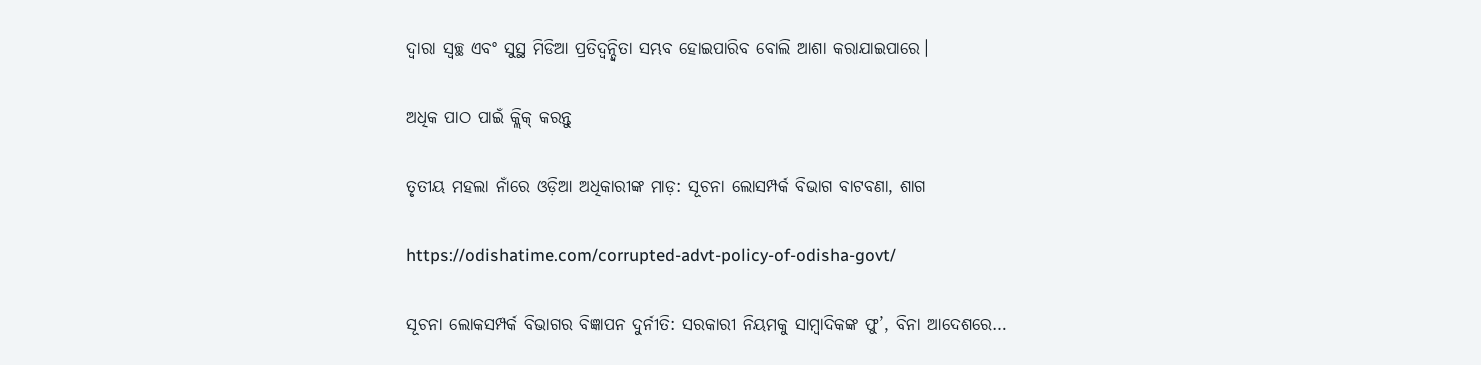ଦ୍ଵାରା ସ୍ଵଚ୍ଛ ଏବଂ ସୁସ୍ଥ ମିଡିଆ ପ୍ରତିଦ୍ଵନ୍ଦ୍ଵିତା ସମ୍ଭବ ହୋଇପାରିବ ବୋଲି ଆଶା କରାଯାଇପାରେ।

ଅଧିକ ପାଠ ପାଇଁ କ୍ଲିକ୍‌ କରନ୍ତୁ

ତୃତୀୟ ମହଲା ନାଁରେ ଓଡ଼ିଆ ଅଧିକାରୀଙ୍କ ମାଡ଼: ସୂଚନା ଲୋସମ୍ପର୍କ ବିଭାଗ ବାଟବଣା, ଶାଗ

https://odishatime.com/corrupted-advt-policy-of-odisha-govt/

ସୂଚନା ଲୋକସମ୍ପର୍କ ବିଭାଗର ବିଜ୍ଞାପନ ଦୁର୍ନୀତି: ସରକାରୀ ନିୟମକୁ ସାମ୍ବାଦିକଙ୍କ ଫୁ’, ବିନା ଆଦେଶରେ…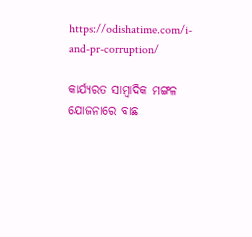https://odishatime.com/i-and-pr-corruption/

କାର୍ଯ୍ୟରତ ସାମ୍ବାଦିକ ମଙ୍ଗଳ ଯୋଜନାରେ ବାଛ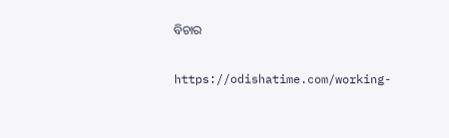ବିଚାର

https://odishatime.com/working-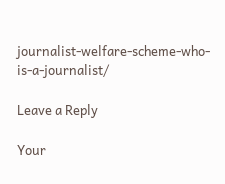journalist-welfare-scheme-who-is-a-journalist/

Leave a Reply

Your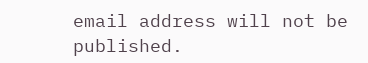email address will not be published.